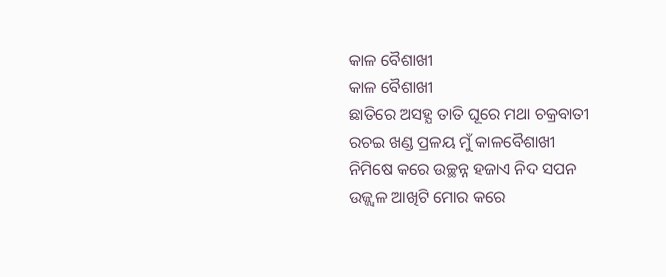କାଳ ବୈଶାଖୀ
କାଳ ବୈଶାଖୀ
ଛାତିରେ ଅସହ୍ଯ ତାତି ଘୂରେ ମଥା ଚକ୍ରବାତୀ
ରଚଇ ଖଣ୍ଡ ପ୍ରଳୟ ମୁଁ କାଳବୈଶାଖୀ
ନିମିଷେ କରେ ଉଚ୍ଛନ୍ନ ହଜାଏ ନିଦ ସପନ
ଉଜ୍ଜ୍ବଳ ଆଖିଟି ମୋର କରେ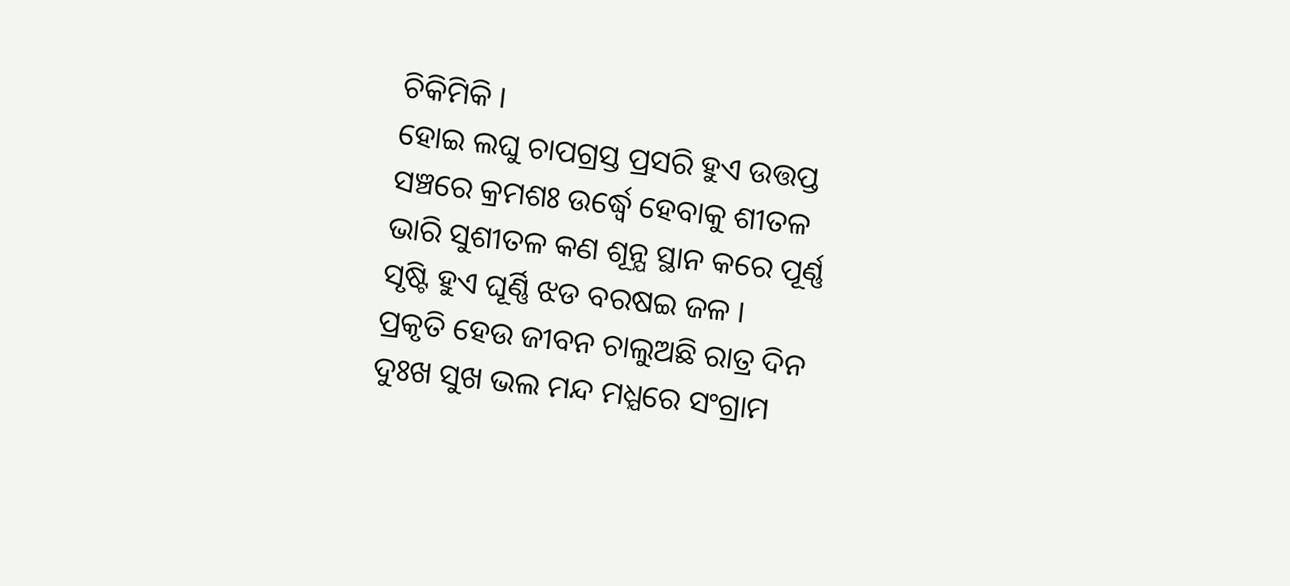ଚିକିମିକି ।
ହୋଇ ଲଘୁ ଚାପଗ୍ରସ୍ତ ପ୍ରସରି ହୁଏ ଉତ୍ତପ୍ତ
ସଞ୍ଚରେ କ୍ରମଶଃ ଉର୍ଦ୍ଧ୍ବେ ହେବାକୁ ଶୀତଳ
ଭାରି ସୁଶୀତଳ କଣ ଶୂନ୍ଯ ସ୍ଥାନ କରେ ପୂର୍ଣ୍ଣ
ସୃଷ୍ଟି ହୁଏ ଘୂର୍ଣ୍ଣି ଝଡ ବରଷଇ ଜଳ ।
ପ୍ରକୃତି ହେଉ ଜୀବନ ଚାଲୁଅଛି ରାତ୍ର ଦିନ
ଦୁଃଖ ସୁଖ ଭଲ ମନ୍ଦ ମଧ୍ଯରେ ସଂଗ୍ରାମ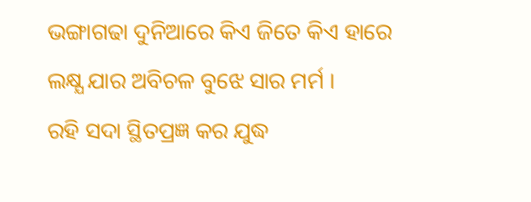ଭଙ୍ଗାଗଢା ଦୁନିଆରେ କିଏ ଜିତେ କିଏ ହାରେ
ଲକ୍ଷ୍ଯ ଯାର ଅବିଚଳ ବୁଝେ ସାର ମର୍ମ ।
ରହି ସଦା ସ୍ଥିତପ୍ରଜ୍ଞ କର ଯୁଦ୍ଧ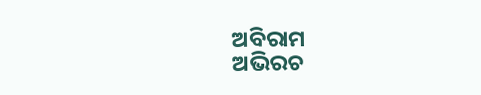ଅବିରାମ
ଅଭିରଚ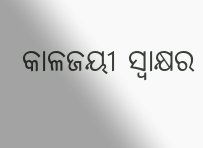କାଳଜୟୀ ସ୍ବାକ୍ଷର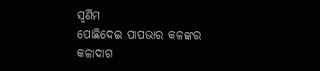ସ୍ବର୍ଣିମ
ପୋଛିଦେଇ ପାପଭାର କଳଙ୍କର କଳାଦାଗ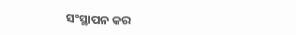ସଂସ୍ଥାପନ କର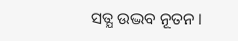ସତ୍ଯ ଉଦ୍ଭବ ନୂତନ ।